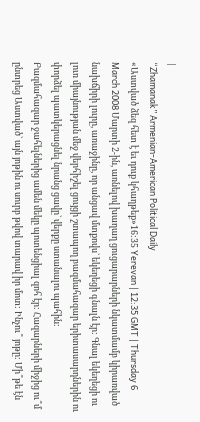|
“Zhamanak” Armenian-American Political Daily
«Աստված ձեզ հետ է եւ դուք կհաղթեք»16:35 Yerevan | 12:35 GMT | Thursday 6 March 2008 Մարտի 2-ին, առնելով խաղաղ ցուցարարների նկատմամբ կիրառված նախճիրի լուրը, առաջինը, որ անցավ մտքովս` եկեղեցի գնալն էր: Գնալ եկեղեցի ու լուռ միայնության մեջ վերհիշել ցույցի շտապող բազմահազար երիտասարդներին ու փորձել պատկերացնել նրանց ցավը` վերքը ստանալու պահին:
Բազմահազար ջահելներից ամեն մեկը պոտենցիալ զոհ էր: Հազարների միջից ու՞մ ընտրեց Աստված` այն յոթին ու սուրբ թվով տարավ իր մոտ: Ինչու՞ յոթը: Մի՞թե էն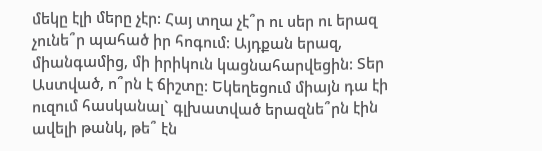մեկը էլի մերը չէր: Հայ տղա չէ՞ր ու սեր ու երազ չունե՞ր պահած իր հոգում: Այդքան երազ, միանգամից, մի իրիկուն կացնահարվեցին: Տեր Աստված, ո՞րն է ճիշտը: Եկեղեցում միայն դա էի ուզում հասկանալ` գլխատված երազնե՞րն էին ավելի թանկ, թե՞ էն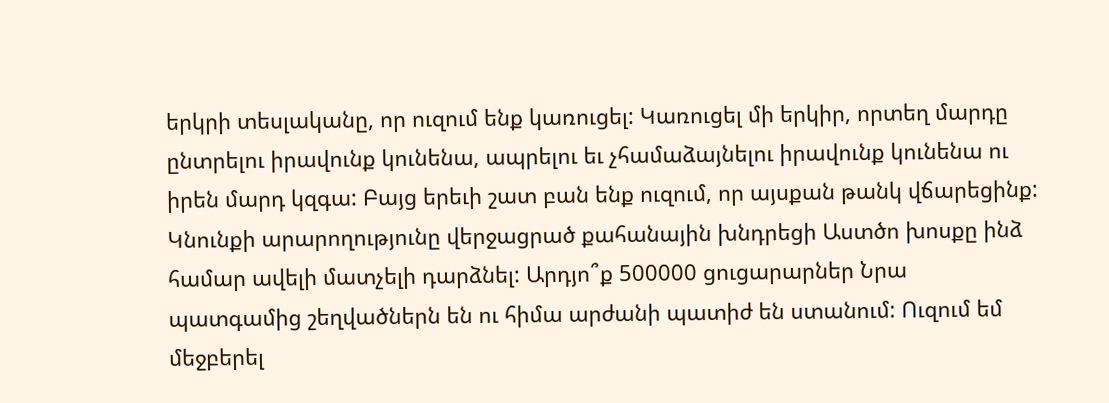երկրի տեսլականը, որ ուզում ենք կառուցել: Կառուցել մի երկիր, որտեղ մարդը ընտրելու իրավունք կունենա, ապրելու եւ չհամաձայնելու իրավունք կունենա ու իրեն մարդ կզգա: Բայց երեւի շատ բան ենք ուզում, որ այսքան թանկ վճարեցինք: Կնունքի արարողությունը վերջացրած քահանային խնդրեցի Աստծո խոսքը ինձ համար ավելի մատչելի դարձնել: Արդյո՞ք 500000 ցուցարարներ Նրա պատգամից շեղվածներն են ու հիմա արժանի պատիժ են ստանում: Ուզում եմ մեջբերել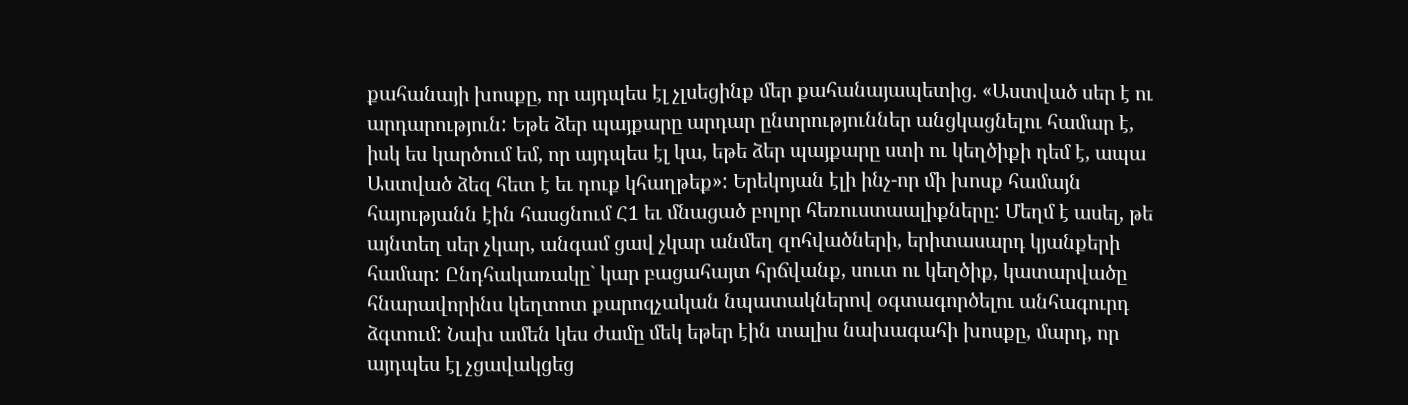քահանայի խոսքը, որ այդպես էլ չլսեցինք մեր քահանայապետից. «Աստված սեր է ու արդարություն: Եթե ձեր պայքարը արդար ընտրություններ անցկացնելու համար է, իսկ ես կարծում եմ, որ այդպես էլ կա, եթե ձեր պայքարը ստի ու կեղծիքի դեմ է, ապա Աստված ձեզ հետ է եւ դուք կհաղթեք»: Երեկոյան էլի ինչ-որ մի խոսք համայն հայությանն էին հասցնում Հ1 եւ մնացած բոլոր հեռուստաալիքները: Մեղմ է ասել, թե այնտեղ սեր չկար, անգամ ցավ չկար անմեղ զոհվածների, երիտասարդ կյանքերի համար: Ընդհակառակը` կար բացահայտ հրճվանք, սուտ ու կեղծիք, կատարվածը հնարավորինս կեղտոտ քարոզչական նպատակներով օգտագործելու անհագուրդ ձգտում: Նախ ամեն կես ժամը մեկ եթեր էին տալիս նախագահի խոսքը, մարդ, որ այդպես էլ չցավակցեց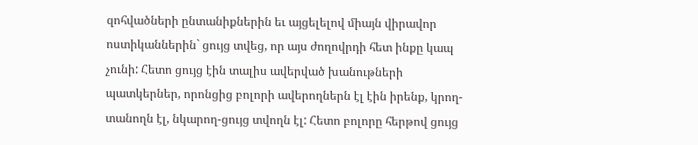զոհվածների ընտանիքներին եւ այցելելով միայն վիրավոր ոստիկաններին` ցույց տվեց, որ այս ժողովրդի հետ ինքը կապ չունի: Հետո ցույց էին տալիս ավերված խանութների պատկերներ, որոնցից բոլորի ավերողներն էլ էին իրենք, կրող-տանողն էլ, նկարող-ցույց տվողն էլ: Հետո բոլորը հերթով ցույց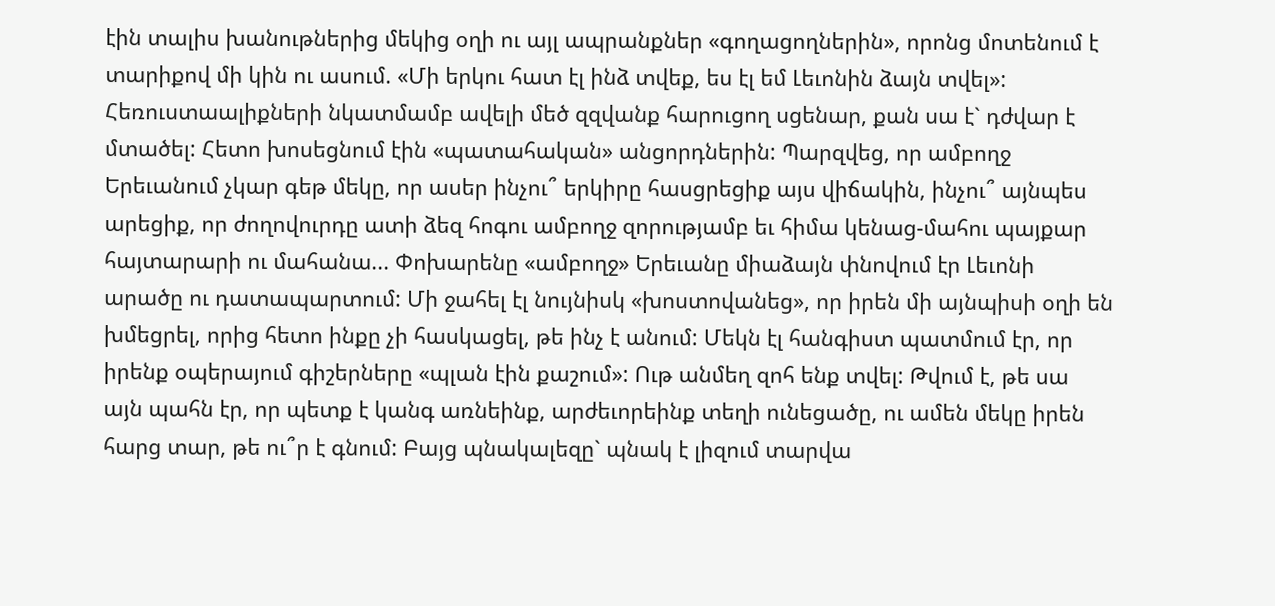էին տալիս խանութներից մեկից օղի ու այլ ապրանքներ «գողացողներին», որոնց մոտենում է տարիքով մի կին ու ասում. «Մի երկու հատ էլ ինձ տվեք, ես էլ եմ Լեւոնին ձայն տվել»: Հեռուստաալիքների նկատմամբ ավելի մեծ զզվանք հարուցող սցենար, քան սա է` դժվար է մտածել: Հետո խոսեցնում էին «պատահական» անցորդներին: Պարզվեց, որ ամբողջ Երեւանում չկար գեթ մեկը, որ ասեր ինչու՞ երկիրը հասցրեցիք այս վիճակին, ինչու՞ այնպես արեցիք, որ ժողովուրդը ատի ձեզ հոգու ամբողջ զորությամբ եւ հիմա կենաց-մահու պայքար հայտարարի ու մահանա... Փոխարենը «ամբողջ» Երեւանը միաձայն փնովում էր Լեւոնի արածը ու դատապարտում: Մի ջահել էլ նույնիսկ «խոստովանեց», որ իրեն մի այնպիսի օղի են խմեցրել, որից հետո ինքը չի հասկացել, թե ինչ է անում: Մեկն էլ հանգիստ պատմում էր, որ իրենք օպերայում գիշերները «պլան էին քաշում»: Ութ անմեղ զոհ ենք տվել: Թվում է, թե սա այն պահն էր, որ պետք է կանգ առնեինք, արժեւորեինք տեղի ունեցածը, ու ամեն մեկը իրեն հարց տար, թե ու՞ր է գնում: Բայց պնակալեզը` պնակ է լիզում տարվա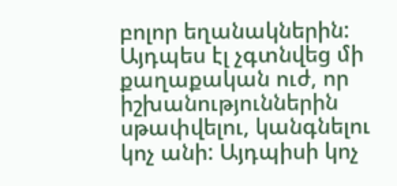բոլոր եղանակներին: Այդպես էլ չգտնվեց մի քաղաքական ուժ, որ իշխանություններին սթափվելու, կանգնելու կոչ անի: Այդպիսի կոչ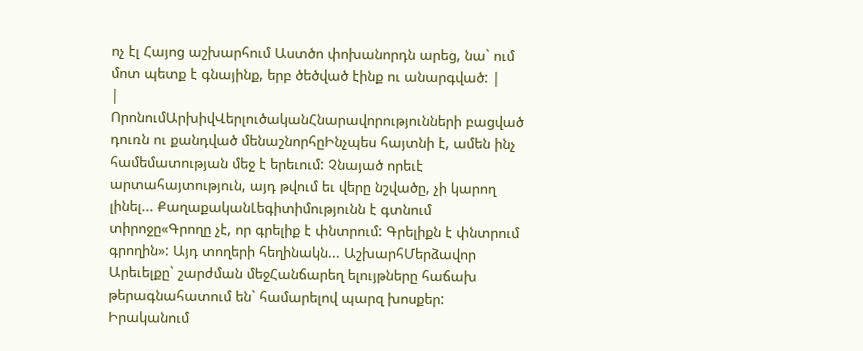ոչ էլ Հայոց աշխարհում Աստծո փոխանորդն արեց, նա` ում մոտ պետք է գնայինք, երբ ծեծված էինք ու անարգված: |
|
ՈրոնումԱրխիվՎերլուծականՀնարավորությունների բացված դուռն ու քանդված մենաշնորհըԻնչպես հայտնի է, ամեն ինչ համեմատության մեջ է երեւում: Չնայած որեւէ արտահայտություն, այդ թվում եւ վերը նշվածը, չի կարող լինել... ՔաղաքականԼեգիտիմությունն է գտնում տիրոջը«Գրողը չէ, որ գրելիք է փնտրում: Գրելիքն է փնտրում գրողին»: Այդ տողերի հեղինակն... ԱշխարհՄերձավոր Արեւելքը` շարժման մեջՀանճարեղ ելույթները հաճախ թերագնահատում են` համարելով պարզ խոսքեր: Իրականում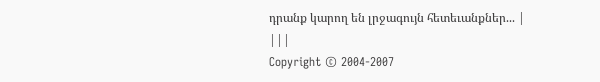դրանք կարող են լրջագույն հետեւանքներ... |
|||
Copyright © 2004-2007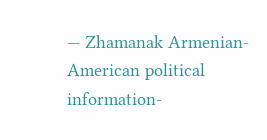— Zhamanak Armenian-American political information-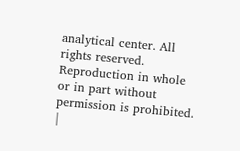analytical center. All rights reserved. Reproduction in whole or in part without permission is prohibited. |